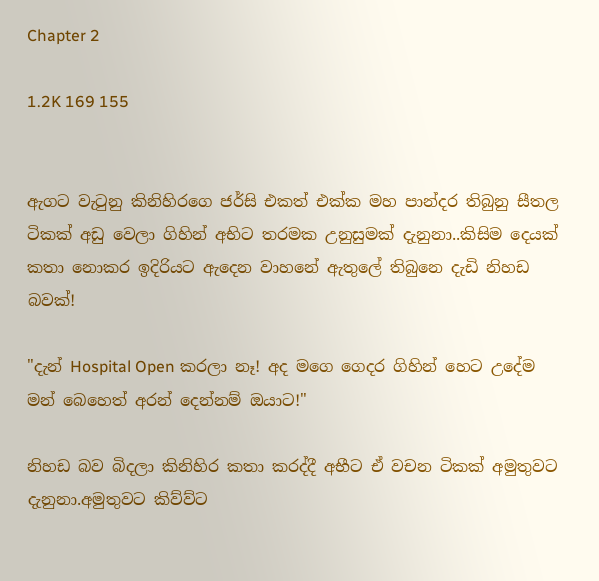Chapter 2

1.2K 169 155


ඇගට වැටුනු කිනිහිරගෙ ජර්සි එකත් එක්ක මහ පාන්දර තිබුනු සීතල ටිකක් අඩු වෙලා ගිහින් අභිට තරමක උනුසුමක් දැනුනා..කිසිම දෙයක් කතා නොකර ඉදිරියට ඇදෙන වාහනේ ඇතුලේ තිබුනෙ දැඩි නිහඩ බවක්!

"දැන් Hospital Open කරලා නෑ! අද මගෙ ගෙදර ගිහින් හෙට උදේම මන් බෙහෙත් අරන් දෙන්නම් ඔයාට!"

නිහඩ බව බිදලා කිනිහිර කතා කරද්දී අභීට ඒ වචන ටිකක් අමුතුවට දැනුනා.අමුතුවට කිව්ව්ට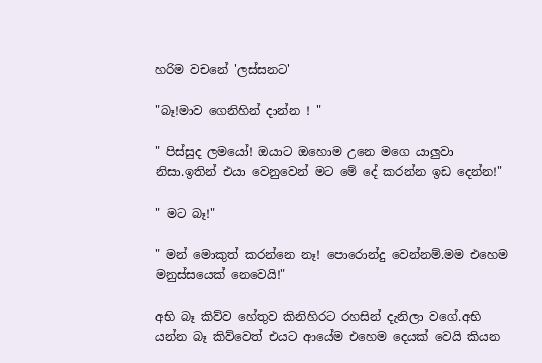හරිම වචනේ 'ලස්සනට'

"බෑ!මාව ගෙනිහින් දාන්න ! "

" පිස්සුද ලමයෝ! ඔයාට ඔහොම උනෙ මගෙ යාලුවා නිසා.ඉතින් එයා වෙනුවෙන් මට මේ දේ කරන්න ඉඩ දෙන්න!"

" මට බෑ!"

" මන් මොකුත් කරන්නෙ නෑ! පොරොන්දු වෙන්නම්.මම එහෙම මනුස්සයෙක් නෙවෙයි!"

අභි බෑ කිව්ව හේතුව කිනිහිරට රහසින් දැනිලා වගේ.අභි යන්න බෑ කිව්වෙත් එයට ආයේම එහෙම දෙයක් වෙයි කියන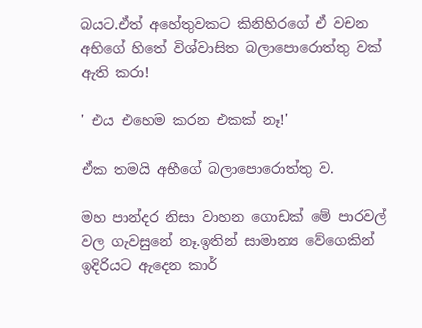බයට.ඒත් අහේතුවකට කිනිහිරගේ ඒ වචන අභිගේ හිතේ විශ්වාසිත බලාපොරොත්තු වක් ඇති කරා!

' එය එහෙම කරන එකක් නෑ!'

ඒක තමයි අභීගේ බලාපොරොත්තු ව.

මහ පාන්දර නිසා වාහන ගොඩක් මේ පාරවල් වල ගැවසුනේ නෑ.ඉතින් සාමාන්‍ය වේගෙකින් ඉදිරියට ඇදෙන කාර්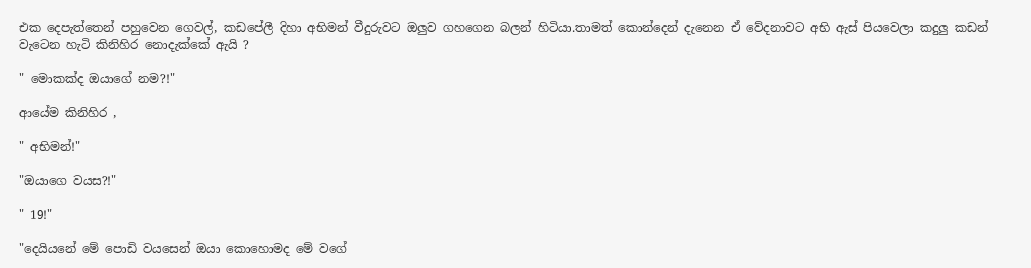එක දෙපැත්තෙන් පහුවෙන ගෙවල්, කඩපේලී දිහා අභිමන් වීදුරුවට ඔලුව ගහගෙන බලන් හිටියා.තාමත් කොන්දෙන් දැනෙන ඒ වේදනාවට අභි ඇස් පියවෙලා කදුලු කඩන් වැටෙන හැටි කිනිහිර නොදැක්කේ ඇයි ?

" මොකක්ද ඔයාගේ නම?!"

ආයේම කිනිහිර ,

" අභිමන්!"

"ඔයාගෙ වයස?!"

" 19!"

"දෙයියනේ මේ පොඩි වයසෙන් ඔයා කොහොමද මේ වගේ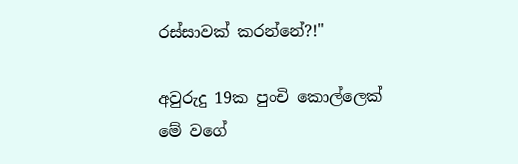රස්සාවක් කරන්නේ?!"

අවුරුදු 19ක පුංචි කොල්ලෙක් මේ වගේ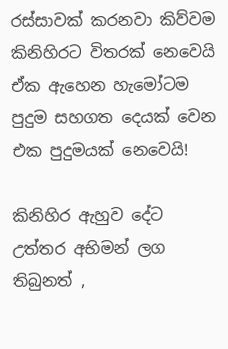රස්සාවක් කරනවා කිව්වම කිනිහිරට විතරක් නෙවෙයි ඒක ඇහෙන හැමෝටම පුදුම සහගත දෙයක් වෙන එක පුදුමයක් නෙවෙයි!

කිනිහිර ඇහුව දේට උත්තර අභිමන් ලග තිබුනත් ,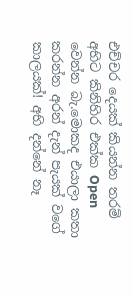එච්චර දෙයක් කියන්න තරම් අභිට කිනිහිර එක්ක Open වෙන්න බැ.මොකද එයාලා කතා කරන්න අරන් දැන් පැයක් වගේ කාලයක්! අභි දන්නේ නෑ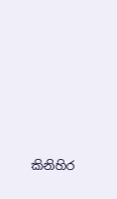කිනිහිර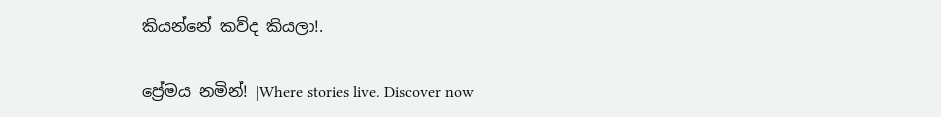කියන්නේ කව්ද කියලා!.

ප්‍රේමය නමින්! |Where stories live. Discover now